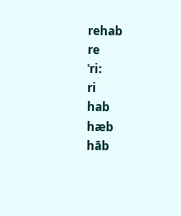rehab
re
ˈri:
ri
hab
hæb
hāb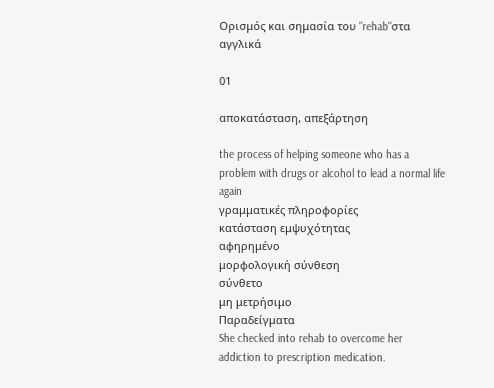Ορισμός και σημασία του "rehab"στα αγγλικά

01

αποκατάσταση, απεξάρτηση

the process of helping someone who has a problem with drugs or alcohol to lead a normal life again
γραμματικές πληροφορίες
κατάσταση εμψυχότητας
αφηρημένο
μορφολογική σύνθεση
σύνθετο
μη μετρήσιμο
Παραδείγματα
She checked into rehab to overcome her addiction to prescription medication.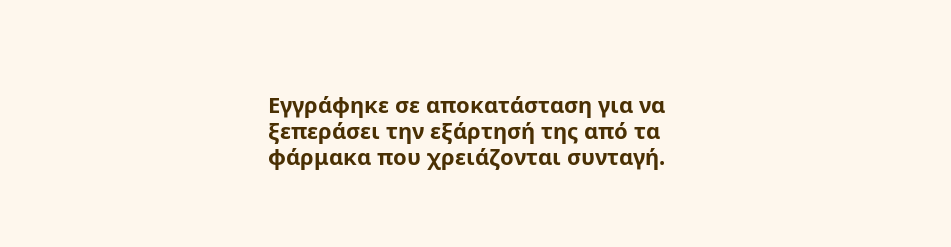Εγγράφηκε σε αποκατάσταση για να ξεπεράσει την εξάρτησή της από τα φάρμακα που χρειάζονται συνταγή.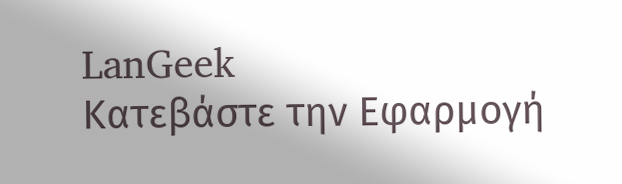LanGeek
Κατεβάστε την Εφαρμογή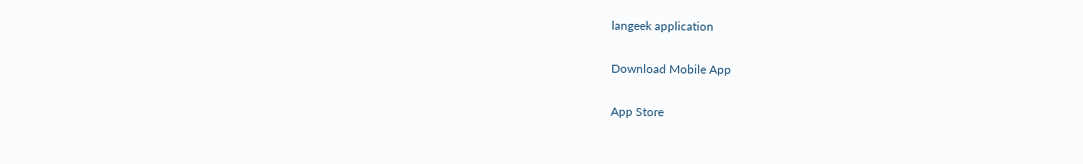langeek application

Download Mobile App

App Store